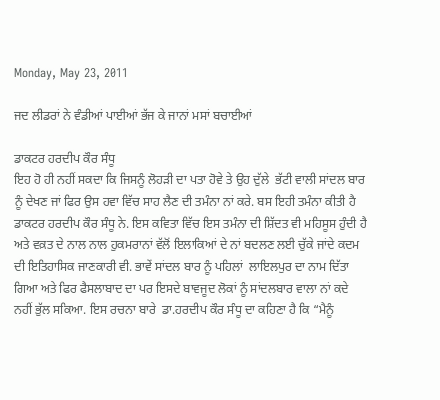Monday, May 23, 2011

ਜਦ ਲੀਡਰਾਂ ਨੇ ਵੰਡੀਆਂ ਪਾਈਆਂ ਭੱਜ ਕੇ ਜਾਨਾਂ ਮਸਾਂ ਬਚਾਈਆਂ

ਡਾਕਟਰ ਹਰਦੀਪ ਕੌਰ ਸੰਧੂ
ਇਹ ਹੋ ਹੀ ਨਹੀਂ ਸਕਦਾ ਕਿ ਜਿਸਨੂੰ ਲੋਹਡ਼ੀ ਦਾ ਪਤਾ ਹੋਵੇ ਤੇ ਉਹ ਦੁੱਲੇ  ਭੱਟੀ ਵਾਲੀ ਸਾਂਦਲ ਬਾਰ ਨੂੰ ਦੇਖਣ ਜਾਂ ਫਿਰ ਉਸ ਹਵਾ ਵਿੱਚ ਸਾਹ ਲੈਣ ਦੀ ਤਮੰਨਾ ਨਾਂ ਕਰੇ. ਬਸ ਇਹੀ ਤਮੰਨਾ ਕੀਤੀ ਹੈ ਡਾਕਟਰ ਹਰਦੀਪ ਕੌਰ ਸੰਧੂ ਨੇ. ਇਸ ਕਵਿਤਾ ਵਿੱਚ ਇਸ ਤਮੰਨਾ ਦੀ ਸ਼ਿੱਦਤ ਵੀ ਮਹਿਸੂਸ ਹੁੰਦੀ ਹੈ ਅਤੇ ਵਕ਼ਤ ਦੇ ਨਾਲ ਨਾਲ ਹੁਕਮਰਾਨਾਂ ਵੱਲੋਂ ਇਲਾਕਿਆਂ ਦੇ ਨਾਂ ਬਦਲਣ ਲਈ ਚੁੱਕੇ ਜਾਂਦੇ ਕਦਮ ਦੀ ਇਤਿਹਾਸਿਕ ਜਾਣਕਾਰੀ ਵੀ. ਭਾਵੇਂ ਸਾਂਦਲ ਬਾਰ ਨੂੰ ਪਹਿਲਾਂ  ਲਾਇਲਪੁਰ ਦਾ ਨਾਮ ਦਿੱਤਾ ਗਿਆ ਅਤੇ ਫਿਰ ਫੈਸਲਾਬਾਦ ਦਾ ਪਰ ਇਸਦੇ ਬਾਵਜੂਦ ਲੋਕਾਂ ਨੂੰ ਸਾਂਦਲਬਾਰ ਵਾਲਾ ਨਾਂ ਕਦੇ ਨਹੀਂ ਭੁੱਲ ਸਕਿਆ. ਇਸ ਰਚਨਾ ਬਾਰੇ  ਡਾ.ਹਰਦੀਪ ਕੌਰ ਸੰਧੂ ਦਾ ਕਹਿਣਾ ਹੈ ਕਿ “ਮੈਨੂੰ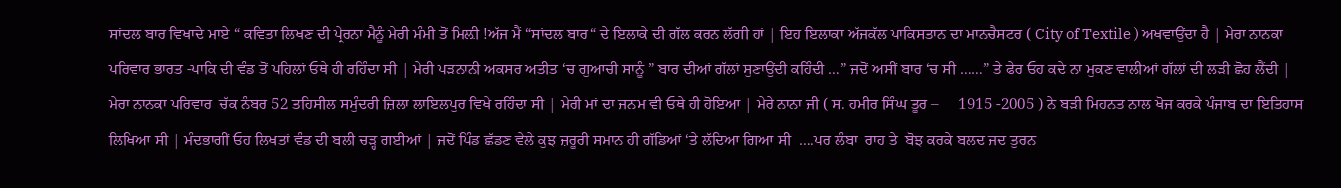ਸਾਂਦਲ ਬਾਰ ਵਿਖਾਦੇ ਮਾਏ “ ਕਵਿਤਾ ਲਿਖਣ ਦੀ ਪ੍ਰੇਰਨਾ ਮੈਨੂੰ ਮੇਰੀ ਮੰਮੀ ਤੋਂ ਮਿਲ਼ੀ !ਅੱਜ ਮੈਂ “ਸਾਂਦਲ ਬਾਰ“ ਦੇ ਇਲਾਕੇ ਦੀ ਗੱਲ ਕਰਨ ਲੱਗੀ ਹਾਂ | ਇਹ ਇਲਾਕਾ ਅੱਜਕੱਲ ਪਾਕਿਸਤਾਨ ਦਾ ਮਾਨਚੈਸਟਰ ( City of Textile ) ਅਖਵਾਉਂਦਾ ਹੈ | ਮੇਰਾ ਨਾਨਕਾ ਪਰਿਵਾਰ ਭਾਰਤ -ਪਾਕਿ ਦੀ ਵੰਡ ਤੋਂ ਪਹਿਲਾਂ ਓਥੇ ਹੀ ਰਹਿੰਦਾ ਸੀ | ਮੇਰੀ ਪਡ਼ਨਾਨੀ ਅਕਸਰ ਅਤੀਤ ‘ਚ ਗੁਆਚੀ ਸਾਨੂੰ ” ਬਾਰ ਦੀਆਂ ਗੱਲਾਂ ਸੁਣਾਉਂਦੀ ਕਹਿੰਦੀ …” ਜਦੋਂ ਅਸੀਂ ਬਾਰ ‘ਚ ਸੀ ……” ਤੇ ਫੇਰ ਓਹ ਕਦੇ ਨਾ ਮੁਕਣ ਵਾਲੀਆਂ ਗੱਲਾਂ ਦੀ ਲਡ਼ੀ ਛੋਹ ਲੈਂਦੀ |
ਮੇਰਾ ਨਾਨਕਾ ਪਰਿਵਾਰ  ਚੱਕ ਨੰਬਰ 52 ਤਹਿਸੀਲ ਸਮੁੰਦਰੀ ਜ਼ਿਲਾ ਲਾਇਲਪੁਰ ਵਿਖੇ ਰਹਿੰਦਾ ਸੀ | ਮੇਰੀ ਮਾਂ ਦਾ ਜਨਮ ਵੀ ਓਥੇ ਹੀ ਹੋਇਆ | ਮੇਰੇ ਨਾਨਾ ਜੀ ( ਸ. ਹਮੀਰ ਸਿੰਘ ਤੂਰ –     1915 -2005 ) ਨੇ ਬਡ਼ੀ ਮਿਹਨਤ ਨਾਲ ਖੋਜ ਕਰਕੇ ਪੰਜਾਬ ਦਾ ਇਤਿਹਾਸ ਲਿਖਿਆ ਸੀ | ਮੰਦਭਾਗੀਂ ਓਹ ਲਿਖਤਾਂ ਵੰਡ ਦੀ ਬਲੀ ਚਡ਼੍ਹ ਗਈਆਂ | ਜਦੋਂ ਪਿੰਡ ਛੱਡਣ ਵੇਲੇ ਕੁਝ ਜ਼ਰੂਰੀ ਸਮਾਨ ਹੀ ਗੱਡਿਆਂ ‘ਤੇ ਲੱਦਿਆ ਗਿਆ ਸੀ  ….ਪਰ ਲੰਬਾ  ਰਾਹ ਤੇ  ਬੋਝ ਕਰਕੇ ਬਲਦ ਜਦ ਤੁਰਨ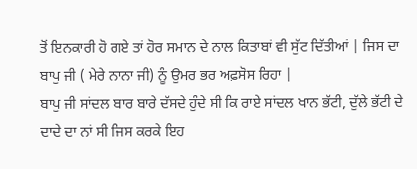ਤੋਂ ਇਨਕਾਰੀ ਹੋ ਗਏ ਤਾਂ ਹੋਰ ਸਮਾਨ ਦੇ ਨਾਲ ਕਿਤਾਬਾਂ ਵੀ ਸੁੱਟ ਦਿੱਤੀਆਂ | ਜਿਸ ਦਾ ਬਾਪੁ ਜੀ ( ਮੇਰੇ ਨਾਨਾ ਜੀ) ਨੂੰ ਉਮਰ ਭਰ ਅਫ਼ਸੋਸ ਰਿਹਾ |
ਬਾਪੁ ਜੀ ਸਾਂਦਲ ਬਾਰ ਬਾਰੇ ਦੱਸਦੇ ਹੁੰਦੇ ਸੀ ਕਿ ਰਾਏ ਸਾਂਦਲ ਖਾਨ ਭੱਟੀ, ਦੁੱਲੇ ਭੱਟੀ ਦੇ ਦਾਦੇ ਦਾ ਨਾਂ ਸੀ ਜਿਸ ਕਰਕੇ ਇਹ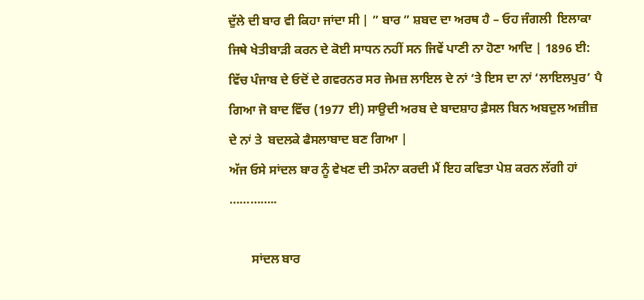ਦੁੱਲੇ ਦੀ ਬਾਰ ਵੀ ਕਿਹਾ ਜਾਂਦਾ ਸੀ | ” ਬਾਰ ” ਸ਼ਬਦ ਦਾ ਅਰਥ ਹੈ – ਓਹ ਜੰਗਲੀ  ਇਲਾਕਾ ਜਿਥੇ ਖੇਤੀਬਾਡ਼ੀ ਕਰਨ ਦੇ ਕੋਈ ਸਾਧਨ ਨਹੀਂ ਸਨ ਜਿਵੇਂ ਪਾਣੀ ਨਾ ਹੋਣਾ ਆਦਿ | 1896 ਈ: ਵਿੱਚ ਪੰਜਾਬ ਦੇ ਓਦੋਂ ਦੇ ਗਵਰਨਰ ਸਰ ਜੇਮਜ਼ ਲਾਇਲ ਦੇ ਨਾਂ ‘ਤੇ ਇਸ ਦਾ ਨਾਂ ‘ਲਾਇਲਪੁਰ’ ਪੈ ਗਿਆ ਜੋ ਬਾਦ ਵਿੱਚ (1977 ਈ) ਸਾਉਦੀ ਅਰਬ ਦੇ ਬਾਦਸ਼ਾਹ ਫ਼ੈਸਲ ਬਿਨ ਅਬਦੁਲ ਅਜ਼ੀਜ਼ ਦੇ ਨਾਂ ਤੇ  ਬਦਲਕੇ ਫੈਸਲਾਬਾਦ ਬਣ ਗਿਆ |
ਅੱਜ ਓਸੇ ਸਾਂਦਲ ਬਾਰ ਨੂੰ ਵੇਖਣ ਦੀ ਤਮੰਨਾ ਕਰਦੀ ਮੈਂ ਇਹ ਕਵਿਤਾ ਪੇਸ਼ ਕਰਨ ਲੱਗੀ ਹਾਂ …………..

       ਸਾਂਦਲ ਬਾਰ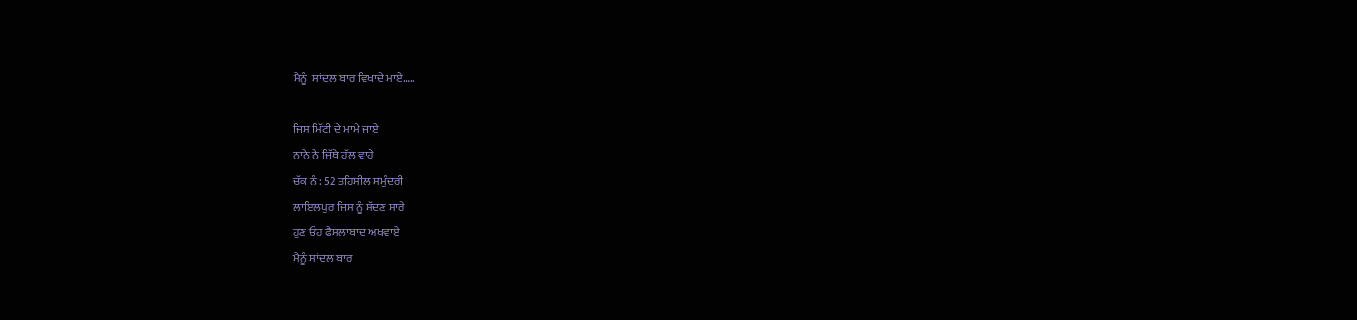ਮੈਨੂੰ  ਸਾਂਦਲ ਬਾਰ ਵਿਖਾਦੇ ਮਾਏ…..

ਜਿਸ ਮਿੱਟੀ ਦੇ ਮਾਮੇ ਜਾਏ
ਨਾਨੇ ਨੇ ਜਿੱਥੇ ਹੱਲ ਵਾਹੇ
ਚੱਕ ਨੰ : 52 ਤਹਿਸੀਲ ਸਮੁੰਦਰੀ
ਲਾਇਲਪੁਰ ਜਿਸ ਨੂੰ ਸੱਦਣ ਸਾਰੇ
ਹੁਣ ਓਹ ਫੈਸਲਾਬਾਦ ਅਖਵਾਏ
ਮੈਨੂੰ ਸਾਂਦਲ ਬਾਰ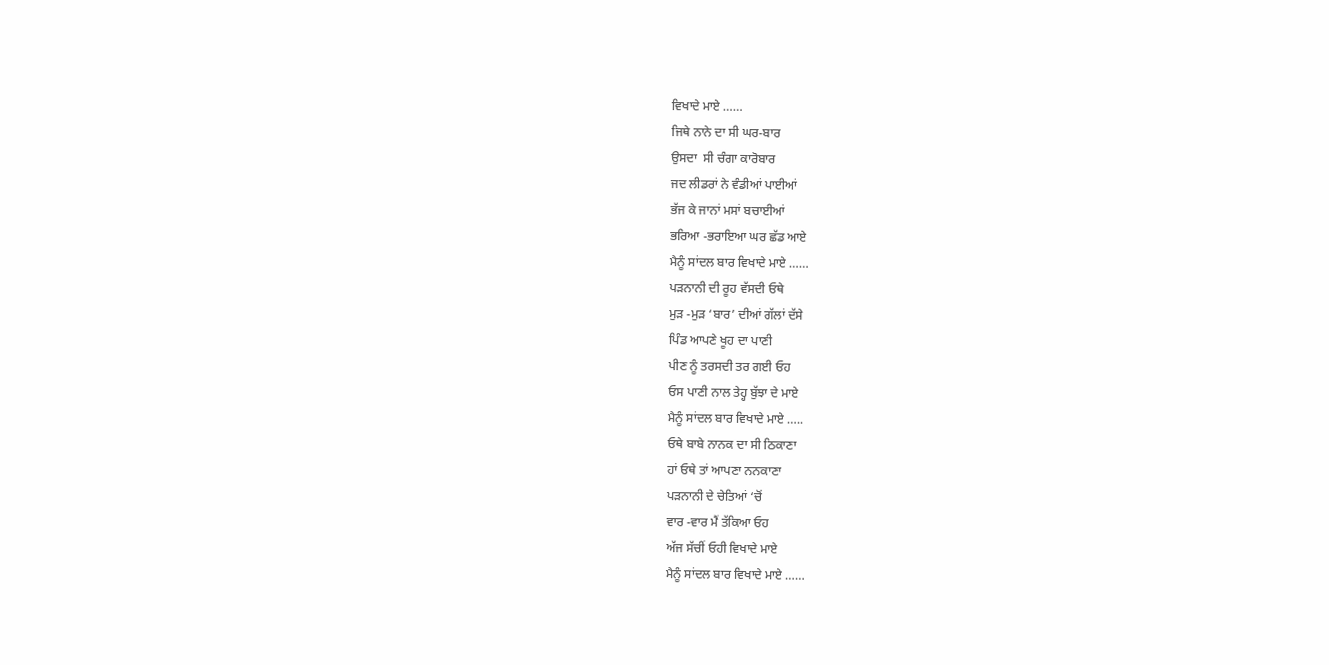ਵਿਖਾਦੇ ਮਾਏ ……
ਜਿਥੇ ਨਾਨੇ ਦਾ ਸੀ ਘਰ-ਬਾਰ
ਉਸਦਾ  ਸੀ ਚੰਗਾ ਕਾਰੋਬਾਰ
ਜਦ ਲੀਡਰਾਂ ਨੇ ਵੰਡੀਆਂ ਪਾਈਆਂ
ਭੱਜ ਕੇ ਜਾਨਾਂ ਮਸਾਂ ਬਚਾਈਆਂ
ਭਰਿਆ -ਭਰਾਇਆ ਘਰ ਛੱਡ ਆਏ
ਮੈਨੂੰ ਸਾਂਦਲ ਬਾਰ ਵਿਖਾਦੇ ਮਾਏ ……
ਪਡ਼ਨਾਨੀ ਦੀ ਰੂਹ ਵੱਸਦੀ ਓਥੇ
ਮੁਡ਼ -ਮੁਡ਼ ‘ਬਾਰ’ ਦੀਆਂ ਗੱਲਾਂ ਦੱਸੇ
ਪਿੰਡ ਆਪਣੇ ਖੂਹ ਦਾ ਪਾਣੀ
ਪੀਣ ਨੂੰ ਤਰਸਦੀ ਤਰ ਗਈ ਓਹ
ਓਸ ਪਾਣੀ ਨਾਲ ਤੇਹ੍ਹ ਬੁੱਝਾ ਦੇ ਮਾਏ
ਮੈਨੂੰ ਸਾਂਦਲ ਬਾਰ ਵਿਖਾਦੇ ਮਾਏ …..
ਓਥੇ ਬਾਬੇ ਨਾਨਕ ਦਾ ਸੀ ਠਿਕਾਣਾ
ਹਾਂ ਓਥੇ ਤਾਂ ਆਪਣਾ ਨਨਕਾਣਾ
ਪਡ਼ਨਾਨੀ ਦੇ ਚੇਤਿਆਂ ‘ਚੋਂ
ਵਾਰ -ਵਾਰ ਮੈਂ ਤੱਕਿਆ ਓਹ
ਅੱਜ ਸੱਚੀਂ ਓਹੀ ਵਿਖਾਦੇ ਮਾਏ
ਮੈਨੂੰ ਸਾਂਦਲ ਬਾਰ ਵਿਖਾਦੇ ਮਾਏ ……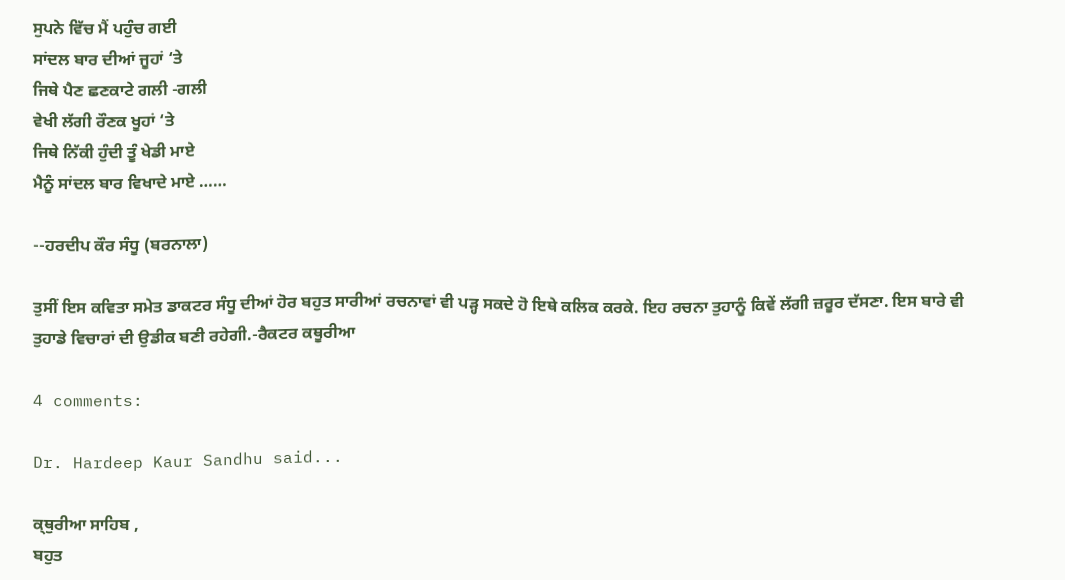ਸੁਪਨੇ ਵਿੱਚ ਮੈਂ ਪਹੁੰਚ ਗਈ
ਸਾਂਦਲ ਬਾਰ ਦੀਆਂ ਜੂਹਾਂ ‘ਤੇ
ਜਿਥੇ ਪੈਣ ਛਣਕਾਟੇ ਗਲੀ -ਗਲੀ
ਵੇਖੀ ਲੱਗੀ ਰੌਣਕ ਖੂਹਾਂ ‘ਤੇ
ਜਿਥੇ ਨਿੱਕੀ ਹੁੰਦੀ ਤੂੰ ਖੇਡੀ ਮਾਏ
ਮੈਨੂੰ ਸਾਂਦਲ ਬਾਰ ਵਿਖਾਦੇ ਮਾਏ ……

--ਹਰਦੀਪ ਕੌਰ ਸੰਧੂ (ਬਰਨਾਲਾ)

ਤੁਸੀਂ ਇਸ ਕਵਿਤਾ ਸਮੇਤ ਡਾਕਟਰ ਸੰਧੂ ਦੀਆਂ ਹੋਰ ਬਹੁਤ ਸਾਰੀਆਂ ਰਚਨਾਵਾਂ ਵੀ ਪੜ੍ਹ ਸਕਦੇ ਹੋ ਇਥੇ ਕਲਿਕ ਕਰਕੇ. ਇਹ ਰਚਨਾ ਤੁਹਾਨੂੰ ਕਿਵੇਂ ਲੱਗੀ ਜ਼ਰੂਰ ਦੱਸਣਾ. ਇਸ ਬਾਰੇ ਵੀ ਤੁਹਾਡੇ ਵਿਚਾਰਾਂ ਦੀ ਉਡੀਕ ਬਣੀ ਰਹੇਗੀ.-ਰੈਕਟਰ ਕਥੂਰੀਆ

4 comments:

Dr. Hardeep Kaur Sandhu said...

ਕ੍ਥੁਰੀਆ ਸਾਹਿਬ ,
ਬਹੁਤ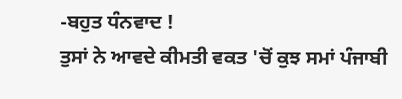-ਬਹੁਤ ਧੰਨਵਾਦ !
ਤੁਸਾਂ ਨੇ ਆਵਦੇ ਕੀਮਤੀ ਵਕਤ 'ਚੋਂ ਕੁਝ ਸਮਾਂ ਪੰਜਾਬੀ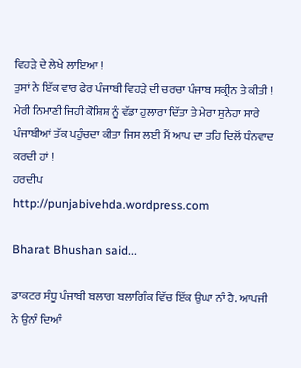ਵਿਹੜੇ ਦੇ ਲੇਖੇ ਲਾਇਆ !
ਤੁਸਾਂ ਨੇ ਇੱਕ ਵਾਰ ਫੇਰ ਪੰਜਾਬੀ ਵਿਹੜੇ ਦੀ ਚਰਚਾ ਪੰਜਾਬ ਸਕ੍ਰੀਨ ਤੇ ਕੀਤੀ !
ਮੇਰੀ ਨਿਮਾਣੀ ਜਿਹੀ ਕੋਸ਼ਿਸ਼ ਨੂੰ ਵੱਡਾ ਹੁਲਾਰਾ ਦਿੱਤਾ ਤੇ ਮੇਰਾ ਸੁਨੇਹਾ ਸਾਰੇ ਪੰਜਾਬੀਆਂ ਤੱਕ ਪਹੁੰਚਦਾ ਕੀਤਾ ਜਿਸ ਲਈ ਮੈਂ ਆਪ ਦਾ ਤਹਿ ਦਿਲੋਂ ਧੰਨਵਾਦ ਕਰਦੀ ਹਾਂ !
ਹਰਦੀਪ
http://punjabivehda.wordpress.com

Bharat Bhushan said...

ਡਾਕਟਰ ਸੰਧੂ ਪੰਜਾਬੀ ਬਲਾਗ ਬਲਾਗਿੰਕ ਵਿੱਚ ਇੱਕ ਉਘਾ ਨਾੰ ਹੈ. ਆਪਜੀ ਨੇ ਉਨਾੰ ਦਿਆੰ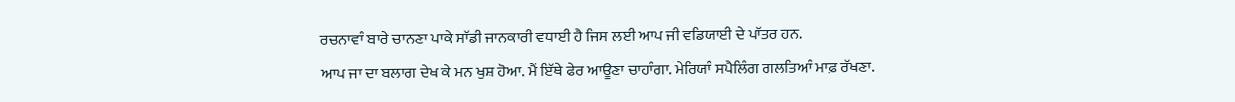ਰਚਨਾਵਾੰ ਬਾਰੇ ਚਾਨਣਾ ਪਾਕੇ ਸਾੱਡੀ ਜਾਨਕਾਰੀ ਵਧਾਈ ਹੈ ਜਿਸ ਲਈ ਆਪ ਜੀ ਵਡਿਯਾਈ ਦੇ ਪਾੱਤਰ ਹਨ.
ਆਪ ਜਾ ਦਾ ਬਲਾਗ ਦੇਖ ਕੇ ਮਨ ਖੁਸ਼ ਹੋਆ. ਮੈਂ ਇੱਥੇ ਫੇਰ ਆਊਣਾ ਚਾਹਾੰਗਾ. ਮੇਰਿਯਾੰ ਸਪੈਲਿੰਗ ਗਲਤਿਆੰ ਮਾਫ਼ ਰੱਖਣਾ.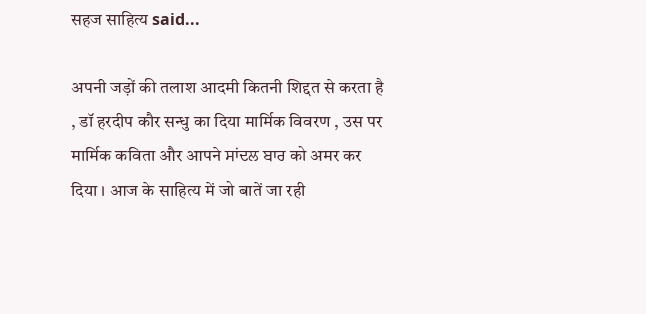सहज साहित्य said...

अपनी जड़ों की तलाश आदमी कितनी शिद्दत से करता है , डॉ हरदीप कौर सन्धु का दिया मार्मिक विवरण , उस पर मार्मिक कविता और आपने ਸਾਂਦਲ ਬਾਰ को अमर कर दिया । आज के साहित्य में जो बातें जा रही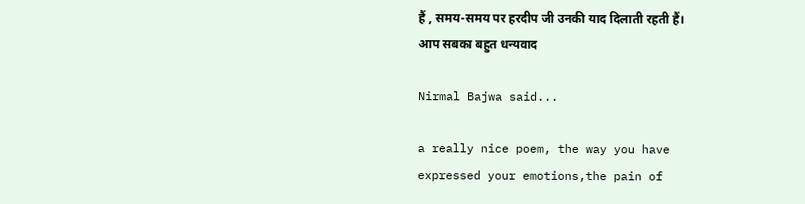हैं , समय-समय पर हरदीप जी उनकी याद दिलाती रहती हैं। आप सबका बहुत धन्यवाद

Nirmal Bajwa said...

a really nice poem, the way you have expressed your emotions,the pain of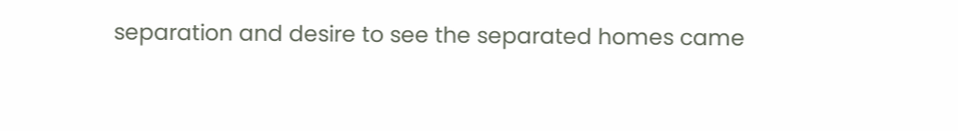separation and desire to see the separated homes came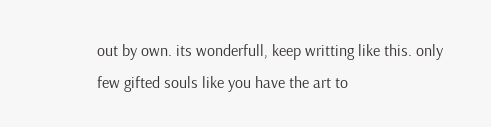out by own. its wonderfull, keep writting like this. only few gifted souls like you have the art to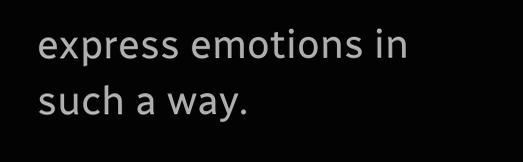express emotions in such a way.